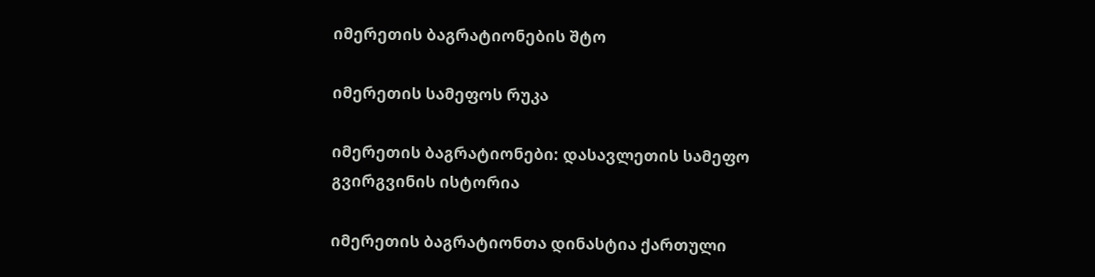იმერეთის ბაგრატიონების შტო

იმერეთის სამეფოს რუკა

იმერეთის ბაგრატიონები: დასავლეთის სამეფო გვირგვინის ისტორია

იმერეთის ბაგრატიონთა დინასტია ქართული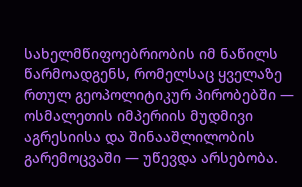სახელმწიფოებრიობის იმ ნაწილს წარმოადგენს, რომელსაც ყველაზე რთულ გეოპოლიტიკურ პირობებში — ოსმალეთის იმპერიის მუდმივი აგრესიისა და შინააშლილობის გარემოცვაში — უწევდა არსებობა.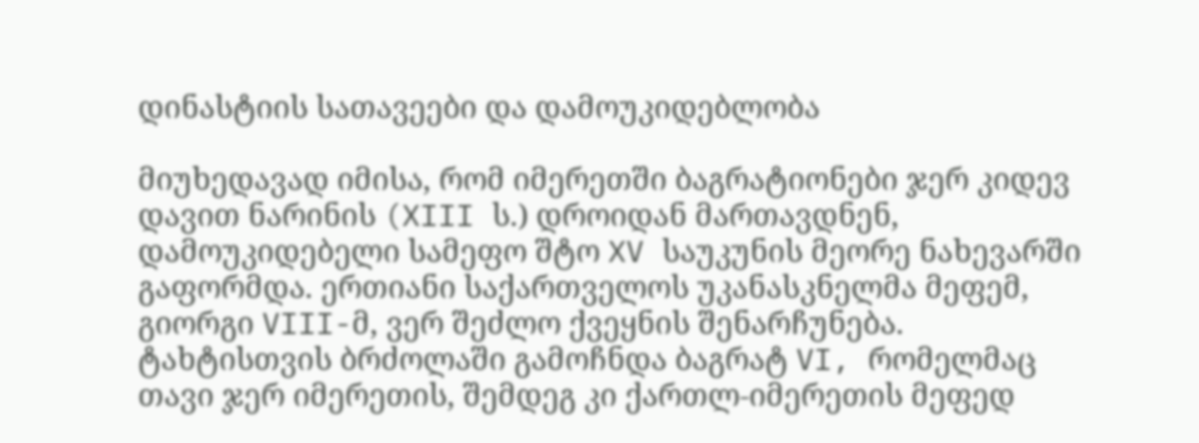დინასტიის სათავეები და დამოუკიდებლობა

მიუხედავად იმისა, რომ იმერეთში ბაგრატიონები ჯერ კიდევ დავით ნარინის (XIII ს.) დროიდან მართავდნენ, დამოუკიდებელი სამეფო შტო XV საუკუნის მეორე ნახევარში გაფორმდა. ერთიანი საქართველოს უკანასკნელმა მეფემ, გიორგი VIII-მ, ვერ შეძლო ქვეყნის შენარჩუნება. ტახტისთვის ბრძოლაში გამოჩნდა ბაგრატ VI, რომელმაც თავი ჯერ იმერეთის, შემდეგ კი ქართლ-იმერეთის მეფედ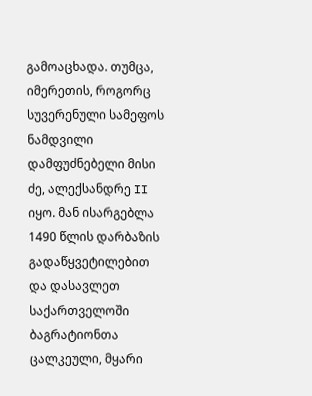გამოაცხადა. თუმცა, იმერეთის, როგორც სუვერენული სამეფოს ნამდვილი დამფუძნებელი მისი ძე, ალექსანდრე II იყო. მან ისარგებლა 1490 წლის დარბაზის გადაწყვეტილებით და დასავლეთ საქართველოში ბაგრატიონთა ცალკეული, მყარი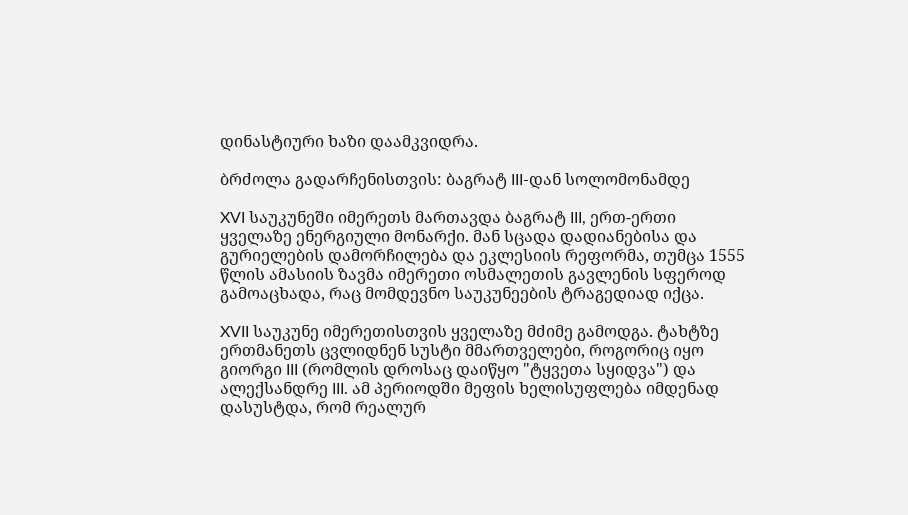დინასტიური ხაზი დაამკვიდრა.

ბრძოლა გადარჩენისთვის: ბაგრატ III-დან სოლომონამდე

XVI საუკუნეში იმერეთს მართავდა ბაგრატ III, ერთ-ერთი ყველაზე ენერგიული მონარქი. მან სცადა დადიანებისა და გურიელების დამორჩილება და ეკლესიის რეფორმა, თუმცა 1555 წლის ამასიის ზავმა იმერეთი ოსმალეთის გავლენის სფეროდ გამოაცხადა, რაც მომდევნო საუკუნეების ტრაგედიად იქცა.

XVII საუკუნე იმერეთისთვის ყველაზე მძიმე გამოდგა. ტახტზე ერთმანეთს ცვლიდნენ სუსტი მმართველები, როგორიც იყო გიორგი III (რომლის დროსაც დაიწყო "ტყვეთა სყიდვა") და ალექსანდრე III. ამ პერიოდში მეფის ხელისუფლება იმდენად დასუსტდა, რომ რეალურ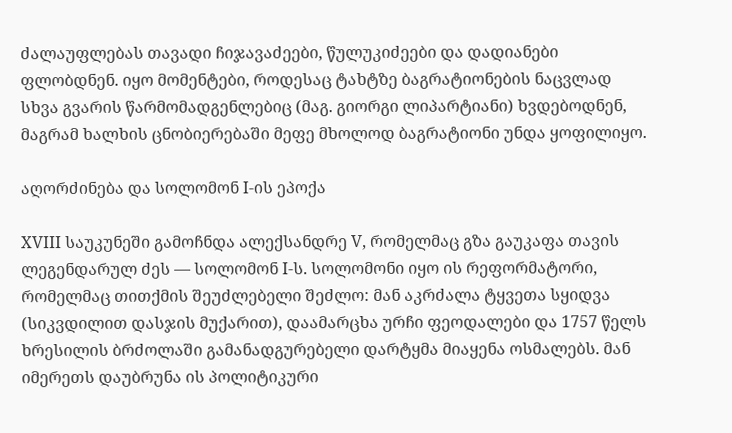ძალაუფლებას თავადი ჩიჯავაძეები, წულუკიძეები და დადიანები ფლობდნენ. იყო მომენტები, როდესაც ტახტზე ბაგრატიონების ნაცვლად სხვა გვარის წარმომადგენლებიც (მაგ. გიორგი ლიპარტიანი) ხვდებოდნენ, მაგრამ ხალხის ცნობიერებაში მეფე მხოლოდ ბაგრატიონი უნდა ყოფილიყო.

აღორძინება და სოლომონ I-ის ეპოქა

XVIII საუკუნეში გამოჩნდა ალექსანდრე V, რომელმაც გზა გაუკაფა თავის ლეგენდარულ ძეს — სოლომონ I-ს. სოლომონი იყო ის რეფორმატორი, რომელმაც თითქმის შეუძლებელი შეძლო: მან აკრძალა ტყვეთა სყიდვა (სიკვდილით დასჯის მუქარით), დაამარცხა ურჩი ფეოდალები და 1757 წელს ხრესილის ბრძოლაში გამანადგურებელი დარტყმა მიაყენა ოსმალებს. მან იმერეთს დაუბრუნა ის პოლიტიკური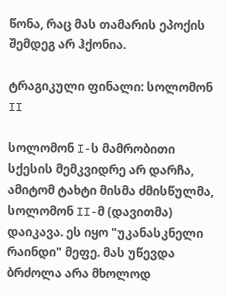წონა, რაც მას თამარის ეპოქის შემდეგ არ ჰქონია.

ტრაგიკული ფინალი: სოლომონ II

სოლომონ I-ს მამრობითი სქესის მემკვიდრე არ დარჩა, ამიტომ ტახტი მისმა ძმისწულმა, სოლომონ II-მ (დავითმა) დაიკავა. ეს იყო "უკანასკნელი რაინდი" მეფე. მას უწევდა ბრძოლა არა მხოლოდ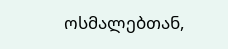ოსმალებთან,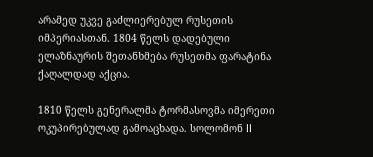არამედ უკვე გაძლიერებულ რუსეთის იმპერიასთან. 1804 წელს დადებული ელაზნაურის შეთანხმება რუსეთმა ფარატინა ქაღალდად აქცია.

1810 წელს გენერალმა ტორმასოვმა იმერეთი ოკუპირებულად გამოაცხადა. სოლომონ II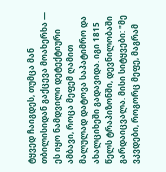ტყვედ ჩაიგდეს, თუმცა მან თბილისიდან გაქცევა მოახერხა — ეს იყო ნამდვილი დეტექტიური ამბავი, როცა მეფემ ღამით მალულად დატოვა საპატიმრო და ახალციხეში გადავიდა. იგი 1815 წელს ტრაპიზონში, დევნილობაში გარდაიცვალა. მისი სიტყვები: "მე ვკვდები, როგორც მეფე, მაგრამ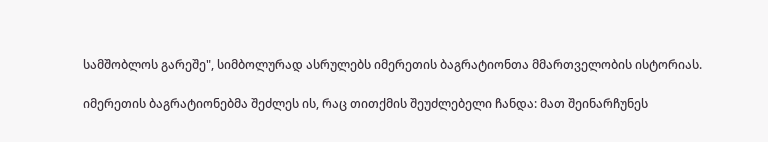სამშობლოს გარეშე", სიმბოლურად ასრულებს იმერეთის ბაგრატიონთა მმართველობის ისტორიას.

იმერეთის ბაგრატიონებმა შეძლეს ის, რაც თითქმის შეუძლებელი ჩანდა: მათ შეინარჩუნეს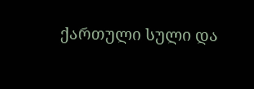ქართული სული და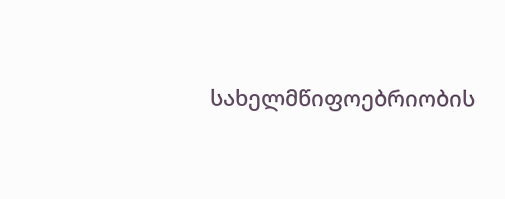სახელმწიფოებრიობის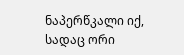ნაპერწკალი იქ, სადაც ორი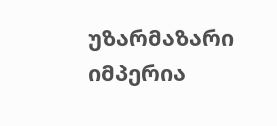უზარმაზარი იმპერია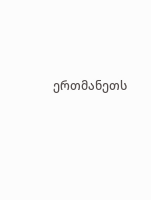ერთმანეთს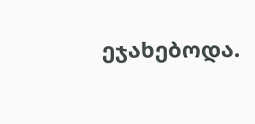ეჯახებოდა.